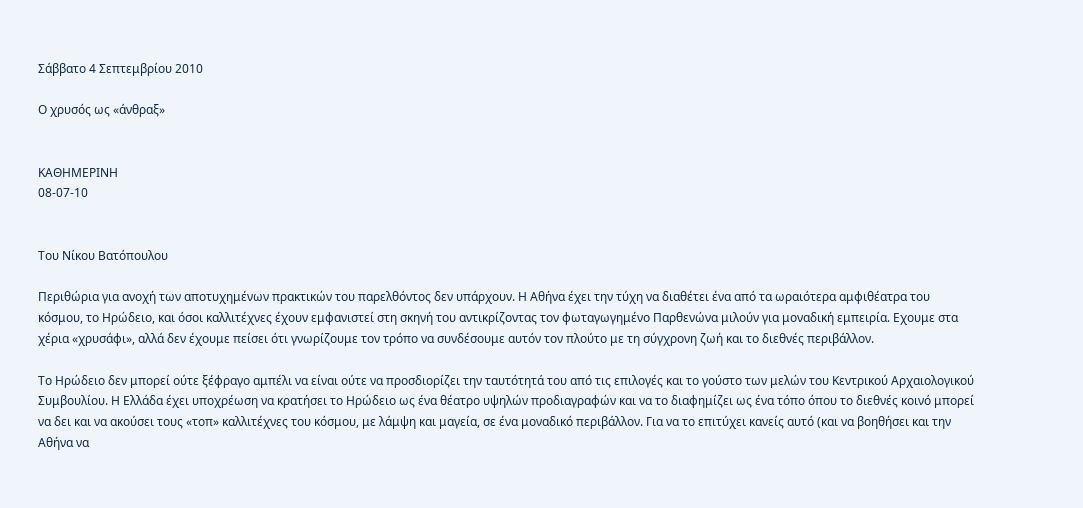Σάββατο 4 Σεπτεμβρίου 2010

Ο χρυσός ως «άνθραξ»


ΚΑΘΗΜΕΡΙΝΗ
08-07-10


Του Νίκου Bατόπουλου

Περιθώρια για ανοχή των αποτυχημένων πρακτικών του παρελθόντος δεν υπάρχουν. Η Αθήνα έχει την τύχη να διαθέτει ένα από τα ωραιότερα αμφιθέατρα του κόσμου, το Ηρώδειο, και όσοι καλλιτέχνες έχουν εμφανιστεί στη σκηνή του αντικρίζοντας τον φωταγωγημένο Παρθενώνα μιλούν για μοναδική εμπειρία. Εχουμε στα χέρια «χρυσάφι», αλλά δεν έχουμε πείσει ότι γνωρίζουμε τον τρόπο να συνδέσουμε αυτόν τον πλούτο με τη σύγχρονη ζωή και το διεθνές περιβάλλον.

Το Ηρώδειο δεν μπορεί ούτε ξέφραγο αμπέλι να είναι ούτε να προσδιορίζει την ταυτότητά του από τις επιλογές και το γούστο των μελών του Κεντρικού Αρχαιολογικού Συμβουλίου. Η Ελλάδα έχει υποχρέωση να κρατήσει το Ηρώδειο ως ένα θέατρο υψηλών προδιαγραφών και να το διαφημίζει ως ένα τόπο όπου το διεθνές κοινό μπορεί να δει και να ακούσει τους «τοπ» καλλιτέχνες του κόσμου, με λάμψη και μαγεία, σε ένα μοναδικό περιβάλλον. Για να το επιτύχει κανείς αυτό (και να βοηθήσει και την Αθήνα να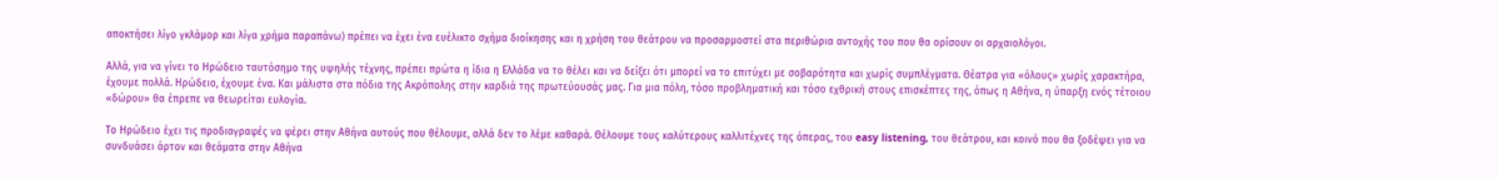αποκτήσει λίγο γκλάμορ και λίγα χρήμα παραπάνω) πρέπει να έχει ένα ευέλικτο σχήμα διοίκησης και η χρήση του θεάτρου να προσαρμοστεί στα περιθώρια αντοχής του που θα ορίσουν οι αρχαιολόγοι.

Αλλά, για να γίνει το Ηρώδειο ταυτόσημο της υψηλής τέχνης, πρέπει πρώτα η ίδια η Ελλάδα να το θέλει και να δείξει ότι μπορεί να το επιτύχει με σοβαρότητα και χωρίς συμπλέγματα. Θέατρα για «όλους» χωρίς χαρακτήρα, έχουμε πολλά. Ηρώδειο, έχουμε ένα. Και μάλιστα στα πόδια της Ακρόπολης στην καρδιά της πρωτεύουσάς μας. Για μια πόλη, τόσο προβληματική και τόσο εχθρική στους επισκέπτες της, όπως η Αθήνα, η ύπαρξη ενός τέτοιου «δώρου» θα έπρεπε να θεωρείται ευλογία.

Το Ηρώδειο έχει τις προδιαγραφές να φέρει στην Αθήνα αυτούς που θέλουμε, αλλά δεν το λέμε καθαρά. Θέλουμε τους καλύτερους καλλιτέχνες της όπερας, του easy listening, του θεάτρου, και κοινό που θα ξοδέψει για να συνδυάσει άρτον και θεάματα στην Αθήνα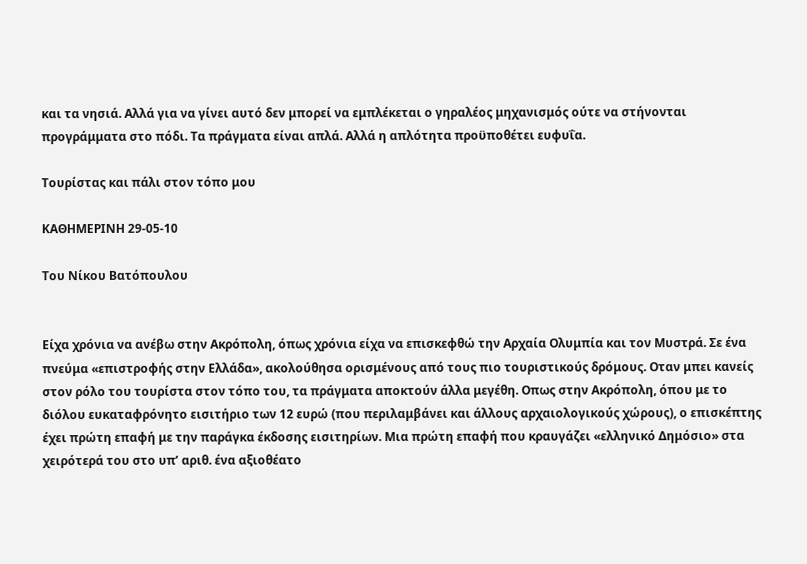και τα νησιά. Αλλά για να γίνει αυτό δεν μπορεί να εμπλέκεται ο γηραλέος μηχανισμός ούτε να στήνονται προγράμματα στο πόδι. Τα πράγματα είναι απλά. Αλλά η απλότητα προϋποθέτει ευφυΐα.

Τουρίστας και πάλι στον τόπο μου

ΚΑΘΗΜΕΡΙΝΗ 29-05-10

Tου Nίκου Bατόπουλου


Είχα χρόνια να ανέβω στην Ακρόπολη, όπως χρόνια είχα να επισκεφθώ την Αρχαία Ολυμπία και τον Μυστρά. Σε ένα πνεύμα «επιστροφής στην Ελλάδα», ακολούθησα ορισμένους από τους πιο τουριστικούς δρόμους. Οταν μπει κανείς στον ρόλο του τουρίστα στον τόπο του, τα πράγματα αποκτούν άλλα μεγέθη. Οπως στην Ακρόπολη, όπου με το διόλου ευκαταφρόνητο εισιτήριο των 12 ευρώ (που περιλαμβάνει και άλλους αρχαιολογικούς χώρους), ο επισκέπτης έχει πρώτη επαφή με την παράγκα έκδοσης εισιτηρίων. Μια πρώτη επαφή που κραυγάζει «ελληνικό Δημόσιο» στα χειρότερά του στο υπ’ αριθ. ένα αξιοθέατο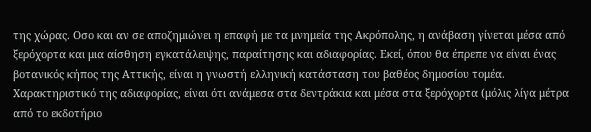της χώρας. Οσο και αν σε αποζημιώνει η επαφή με τα μνημεία της Ακρόπολης, η ανάβαση γίνεται μέσα από ξερόχορτα και μια αίσθηση εγκατάλειψης, παραίτησης και αδιαφορίας. Εκεί, όπου θα έπρεπε να είναι ένας βοτανικός κήπος της Αττικής, είναι η γνωστή ελληνική κατάσταση του βαθέος δημοσίου τομέα. Χαρακτηριστικό της αδιαφορίας, είναι ότι ανάμεσα στα δεντράκια και μέσα στα ξερόχορτα (μόλις λίγα μέτρα από το εκδοτήριο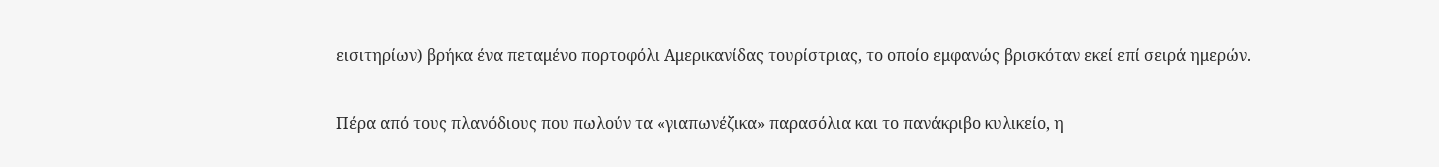εισιτηρίων) βρήκα ένα πεταμένο πορτοφόλι Αμερικανίδας τουρίστριας, το οποίο εμφανώς βρισκόταν εκεί επί σειρά ημερών.

Πέρα από τους πλανόδιους που πωλούν τα «γιαπωνέζικα» παρασόλια και το πανάκριβο κυλικείο, η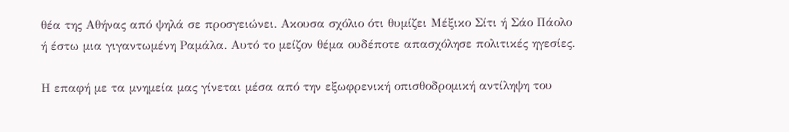θέα της Αθήνας από ψηλά σε προσγειώνει. Ακουσα σχόλιο ότι θυμίζει Μέξικο Σίτι ή Σάο Πάολο ή έστω μια γιγαντωμένη Ραμάλα. Αυτό το μείζον θέμα ουδέποτε απασχόλησε πολιτικές ηγεσίες.

Η επαφή με τα μνημεία μας γίνεται μέσα από την εξωφρενική οπισθοδρομική αντίληψη του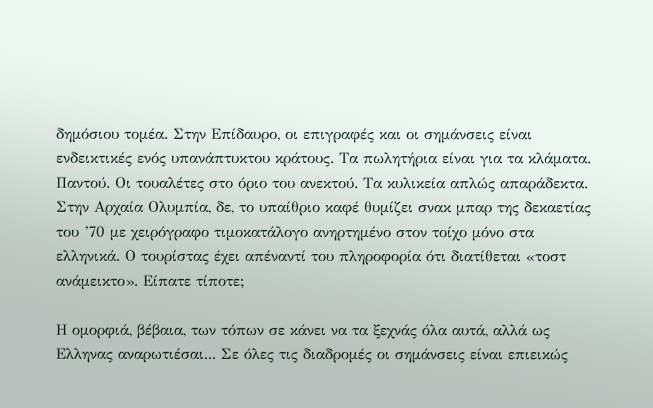δημόσιου τομέα. Στην Επίδαυρο, οι επιγραφές και οι σημάνσεις είναι ενδεικτικές ενός υπανάπτυκτου κράτους. Τα πωλητήρια είναι για τα κλάματα. Παντού. Οι τουαλέτες στο όριο του ανεκτού. Τα κυλικεία απλώς απαράδεκτα. Στην Αρχαία Ολυμπία, δε, το υπαίθριο καφέ θυμίζει σνακ μπαρ της δεκαετίας του ’70 με χειρόγραφο τιμοκατάλογο ανηρτημένο στον τοίχο μόνο στα ελληνικά. Ο τουρίστας έχει απέναντί του πληροφορία ότι διατίθεται «τοστ ανάμεικτο». Είπατε τίποτε;

Η ομορφιά, βέβαια, των τόπων σε κάνει να τα ξεχνάς όλα αυτά, αλλά ως Ελληνας αναρωτιέσαι... Σε όλες τις διαδρομές οι σημάνσεις είναι επιεικώς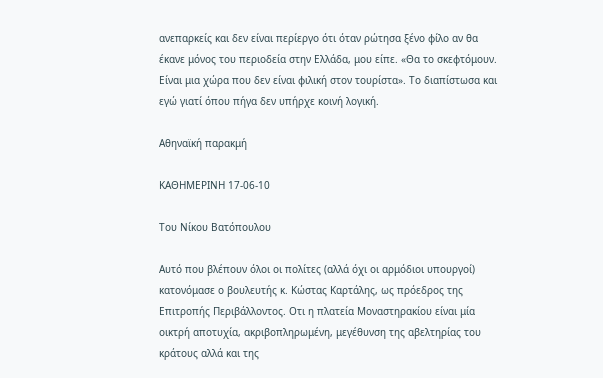ανεπαρκείς και δεν είναι περίεργο ότι όταν ρώτησα ξένο φίλο αν θα έκανε μόνος του περιοδεία στην Ελλάδα, μου είπε. «Θα το σκεφτόμουν. Είναι μια χώρα που δεν είναι φιλική στον τουρίστα». Το διαπίστωσα και εγώ γιατί όπου πήγα δεν υπήρχε κοινή λογική.

Αθηναϊκή παρακμή

ΚΑΘΗΜΕΡΙΝΗ 17-06-10

Tου Νίκου Βατόπουλου

Αυτό που βλέπουν όλοι οι πολίτες (αλλά όχι οι αρμόδιοι υπουργοί) κατονόμασε ο βουλευτής κ. Κώστας Καρτάλης, ως πρόεδρος της Επιτροπής Περιβάλλοντος. Οτι η πλατεία Μοναστηρακίου είναι μία οικτρή αποτυχία, ακριβοπληρωμένη, μεγέθυνση της αβελτηρίας του κράτους αλλά και της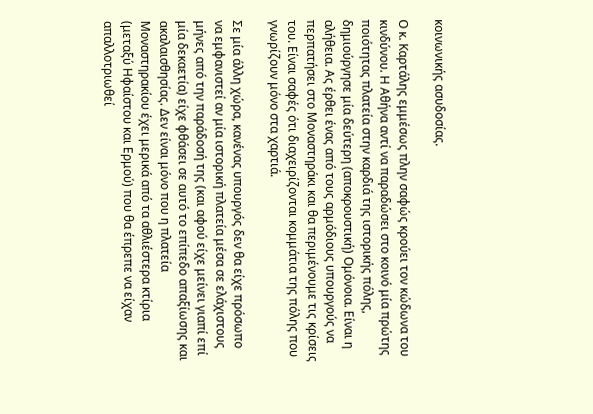κοινωνικής ασυδοσίας.

Ο κ. Καρτάλης εμμέσως πλην σαφώς κρούει τον κώδωνα του κινδύνου. Η Αθήνα αντί να παραδώσει στο κοινό μία πρώτης ποιότητας πλατεία στην καρδιά της ιστορικής πόλης, δημιούργησε μία δεύτερη (αποκρουστική) Ομόνοια. Είναι η αλήθεια. Ας έρθει ένας από τους αρμόδιους υπουργούς να περπατήσει στο Μοναστηράκι και θα περιμένουμε τις κρίσεις του. Είναι σαφές ότι διαχειρίζονται κομμάτια της πόλης που γνωρίζουν μόνο στα χαρτιά.

Σε μία άλλη χώρα, κανένας υπουργός δεν θα είχε πρόσωπο να εμφανιστεί αν μία ιστορική πλατεία μέσα σε ελάχιστους μήνες από την παράδοσή της (και αφού είχε μείνει γιαπί επί μία δεκαετία) είχε φθάσει σε αυτό το επίπεδο απαξίωσης και ακαλαισθησίας. Δεν είναι μόνο που η πλατεία Μοναστηρακίου έχει μερικά από τα αθλιέστερα κτίρια (μεταξύ Ηφαίστου και Ερμού) που θα έπρεπε να είχαν απαλλοτριωθεί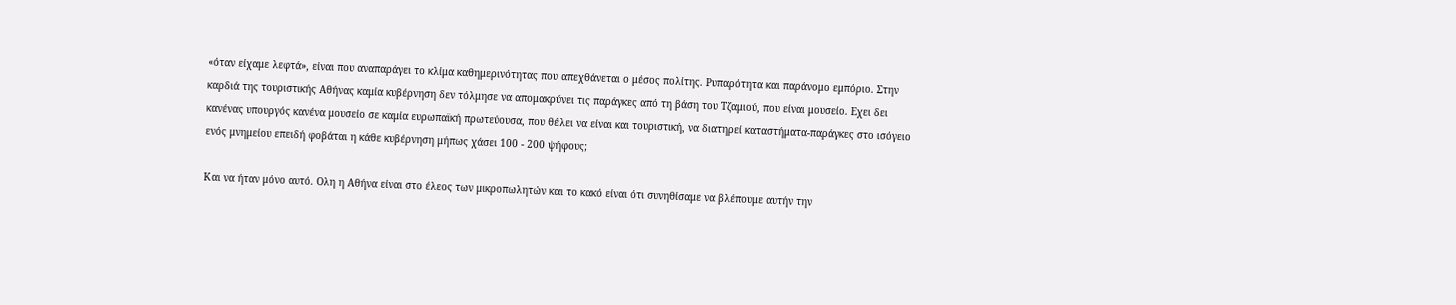«όταν είχαμε λεφτά», είναι που αναπαράγει το κλίμα καθημερινότητας που απεχθάνεται ο μέσος πολίτης. Ρυπαρότητα και παράνομο εμπόριο. Στην καρδιά της τουριστικής Αθήνας καμία κυβέρνηση δεν τόλμησε να απομακρύνει τις παράγκες από τη βάση του Τζαμιού, που είναι μουσείο. Εχει δει κανένας υπουργός κανένα μουσείο σε καμία ευρωπαϊκή πρωτεύουσα, που θέλει να είναι και τουριστική, να διατηρεί καταστήματα-παράγκες στο ισόγειο ενός μνημείου επειδή φοβάται η κάθε κυβέρνηση μήπως χάσει 100 - 200 ψήφους;

Και να ήταν μόνο αυτό. Ολη η Αθήνα είναι στο έλεος των μικροπωλητών και το κακό είναι ότι συνηθίσαμε να βλέπουμε αυτήν την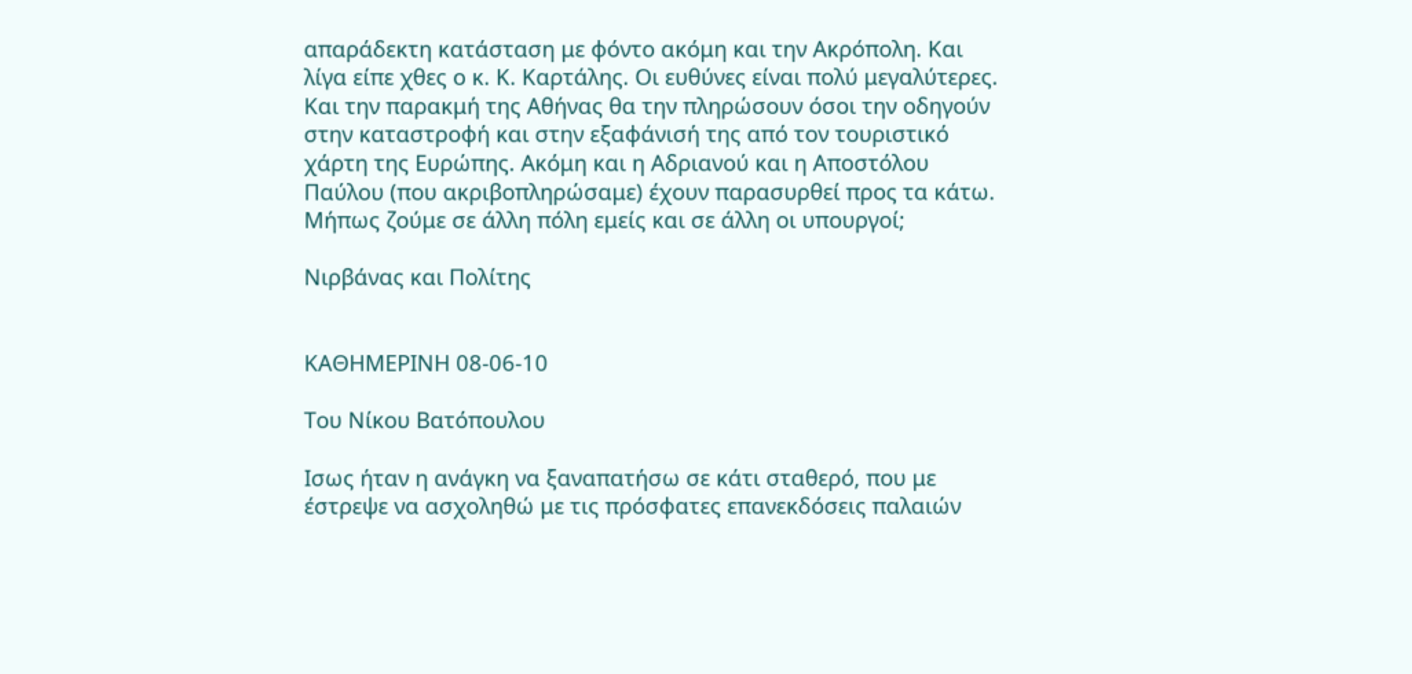απαράδεκτη κατάσταση με φόντο ακόμη και την Ακρόπολη. Και λίγα είπε χθες ο κ. Κ. Καρτάλης. Οι ευθύνες είναι πολύ μεγαλύτερες. Και την παρακμή της Αθήνας θα την πληρώσουν όσοι την οδηγούν στην καταστροφή και στην εξαφάνισή της από τον τουριστικό χάρτη της Ευρώπης. Ακόμη και η Αδριανού και η Αποστόλου Παύλου (που ακριβοπληρώσαμε) έχουν παρασυρθεί προς τα κάτω. Μήπως ζούμε σε άλλη πόλη εμείς και σε άλλη οι υπουργοί;

Νιρβάνας και Πολίτης


ΚΑΘΗΜΕΡΙΝΗ 08-06-10

Tου Νίκου Βατόπουλου

Ισως ήταν η ανάγκη να ξαναπατήσω σε κάτι σταθερό, που με έστρεψε να ασχοληθώ με τις πρόσφατες επανεκδόσεις παλαιών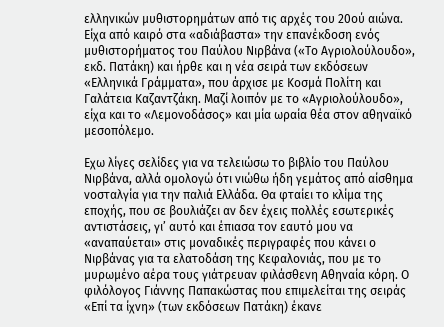ελληνικών μυθιστορημάτων από τις αρχές του 20ού αιώνα. Είχα από καιρό στα «αδιάβαστα» την επανέκδοση ενός μυθιστορήματος του Παύλου Νιρβάνα («Το Αγριολούλουδο», εκδ. Πατάκη) και ήρθε και η νέα σειρά των εκδόσεων «Ελληνικά Γράμματα», που άρχισε με Κοσμά Πολίτη και Γαλάτεια Καζαντζάκη. Μαζί λοιπόν με το «Αγριολούλουδο», είχα και το «Λεμονοδάσος» και μία ωραία θέα στον αθηναϊκό μεσοπόλεμο.

Εχω λίγες σελίδες για να τελειώσω το βιβλίο του Παύλου Νιρβάνα, αλλά ομολογώ ότι νιώθω ήδη γεμάτος από αίσθημα νοσταλγία για την παλιά Ελλάδα. Θα φταίει το κλίμα της εποχής, που σε βουλιάζει αν δεν έχεις πολλές εσωτερικές αντιστάσεις, γι’ αυτό και έπιασα τον εαυτό μου να «αναπαύεται» στις μοναδικές περιγραφές που κάνει ο Νιρβάνας για τα ελατοδάση της Κεφαλονιάς, που με το μυρωμένο αέρα τους γιάτρευαν φιλάσθενη Αθηναία κόρη. Ο φιλόλογος Γιάννης Παπακώστας που επιμελείται της σειράς «Επί τα ίχνη» (των εκδόσεων Πατάκη) έκανε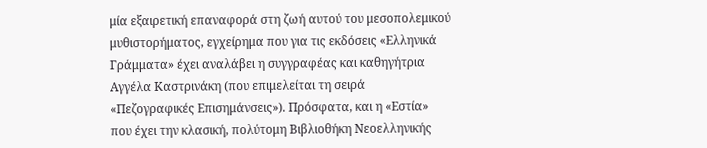μία εξαιρετική επαναφορά στη ζωή αυτού του μεσοπολεμικού μυθιστορήματος, εγχείρημα που για τις εκδόσεις «Ελληνικά Γράμματα» έχει αναλάβει η συγγραφέας και καθηγήτρια Αγγέλα Καστρινάκη (που επιμελείται τη σειρά «Πεζογραφικές Επισημάνσεις»). Πρόσφατα, και η «Εστία» που έχει την κλασική, πολύτομη Βιβλιοθήκη Νεοελληνικής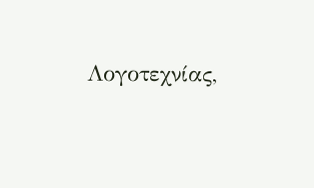Λογοτεχνίας,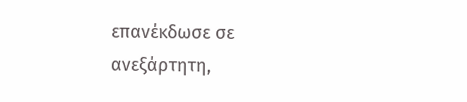επανέκδωσε σε ανεξάρτητη,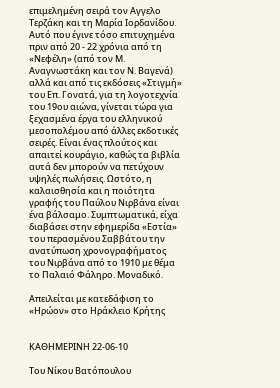επιμελημένη σειρά τον Αγγελο Τερζάκη και τη Μαρία Ιορδανίδου. Αυτό που έγινε τόσο επιτυχημένα πριν από 20 - 22 χρόνια από τη «Νεφέλη» (από τον Μ. Αναγνωστάκη και τον Ν. Βαγενά) αλλά και από τις εκδόσεις «Στιγμή» του Επ. Γονατά, για τη λογοτεχνία του 19ου αιώνα, γίνεται τώρα για ξεχασμένα έργα του ελληνικού μεσοπολέμου από άλλες εκδοτικές σειρές. Είναι ένας πλούτος και απαιτεί κουράγιο, καθώς τα βιβλία αυτά δεν μπορούν να πετύχουν υψηλές πωλήσεις. Ωστότο, η καλαισθησία και η ποιότητα γραφής του Παύλου Νιρβάνα είναι ένα βάλσαμο. Συμπτωματικά, είχα διαβάσει στην εφημερίδα «Εστία» του περασμένου Σαββάτου την ανατύπωση χρονογραφήματος του Νιρβάνα από το 1910 με θέμα το Παλαιό Φάληρο. Μοναδικό.

Απειλείται με κατεδάφιση το «Ηρώον» στο Ηράκλειο Κρήτης


ΚΑΘΗΜΕΡΙΝΗ 22-06-10

Του Νίκου Βατόπουλου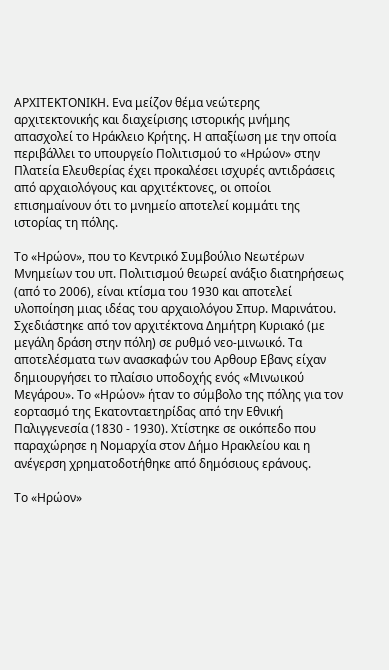ΑΡΧΙΤΕΚΤΟΝΙΚΗ. Ενα μείζον θέμα νεώτερης αρχιτεκτονικής και διαχείρισης ιστορικής μνήμης απασχολεί το Ηράκλειο Κρήτης. Η απαξίωση με την οποία περιβάλλει το υπουργείο Πολιτισμού το «Ηρώον» στην Πλατεία Ελευθερίας έχει προκαλέσει ισχυρές αντιδράσεις από αρχαιολόγους και αρχιτέκτονες, οι οποίοι επισημαίνουν ότι το μνημείο αποτελεί κομμάτι της ιστορίας τη πόλης.

Το «Ηρώον», που το Κεντρικό Συμβούλιο Νεωτέρων Μνημείων του υπ. Πολιτισμού θεωρεί ανάξιο διατηρήσεως (από το 2006), είναι κτίσμα του 1930 και αποτελεί υλοποίηση μιας ιδέας του αρχαιολόγου Σπυρ. Μαρινάτου. Σχεδιάστηκε από τον αρχιτέκτονα Δημήτρη Κυριακό (με μεγάλη δράση στην πόλη) σε ρυθμό νεο-μινωικό. Τα αποτελέσματα των ανασκαφών του Αρθουρ Εβανς είχαν δημιουργήσει το πλαίσιο υποδοχής ενός «Μινωικού Μεγάρου». Το «Ηρώον» ήταν το σύμβολο της πόλης για τον εορτασμό της Εκατονταετηρίδας από την Εθνική Παλιγγενεσία (1830 - 1930). Χτίστηκε σε οικόπεδο που παραχώρησε η Νομαρχία στον Δήμο Ηρακλείου και η ανέγερση χρηματοδοτήθηκε από δημόσιους εράνους.

Το «Ηρώον»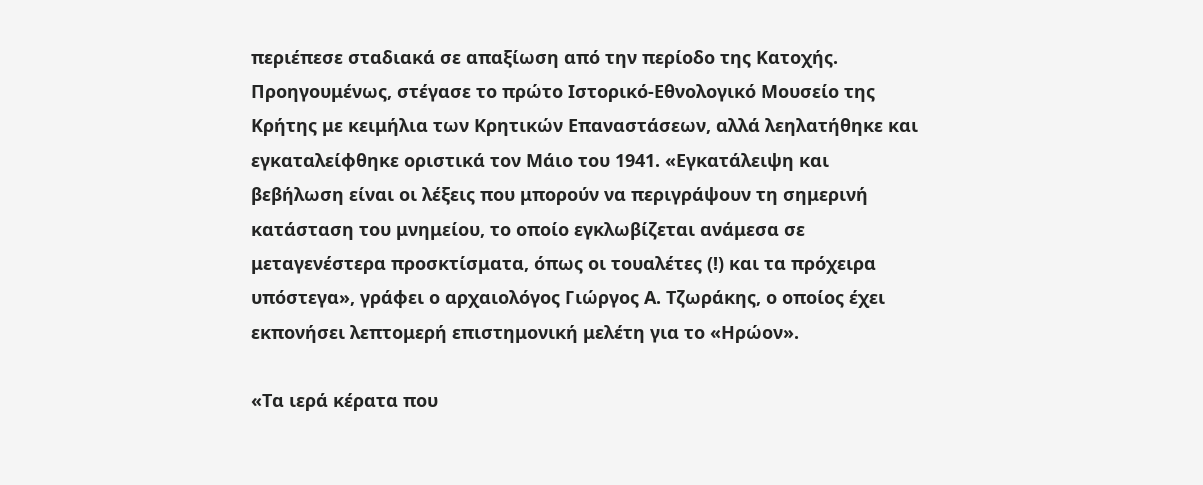περιέπεσε σταδιακά σε απαξίωση από την περίοδο της Κατοχής. Προηγουμένως, στέγασε το πρώτο Ιστορικό-Εθνολογικό Μουσείο της Κρήτης με κειμήλια των Κρητικών Επαναστάσεων, αλλά λεηλατήθηκε και εγκαταλείφθηκε οριστικά τον Μάιο του 1941. «Εγκατάλειψη και βεβήλωση είναι οι λέξεις που μπορούν να περιγράψουν τη σημερινή κατάσταση του μνημείου, το οποίο εγκλωβίζεται ανάμεσα σε μεταγενέστερα προσκτίσματα, όπως οι τουαλέτες (!) και τα πρόχειρα υπόστεγα», γράφει ο αρχαιολόγος Γιώργος Α. Τζωράκης, ο οποίος έχει εκπονήσει λεπτομερή επιστημονική μελέτη για το «Ηρώον».

«Τα ιερά κέρατα που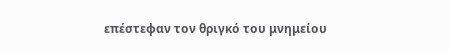επέστεφαν τον θριγκό του μνημείου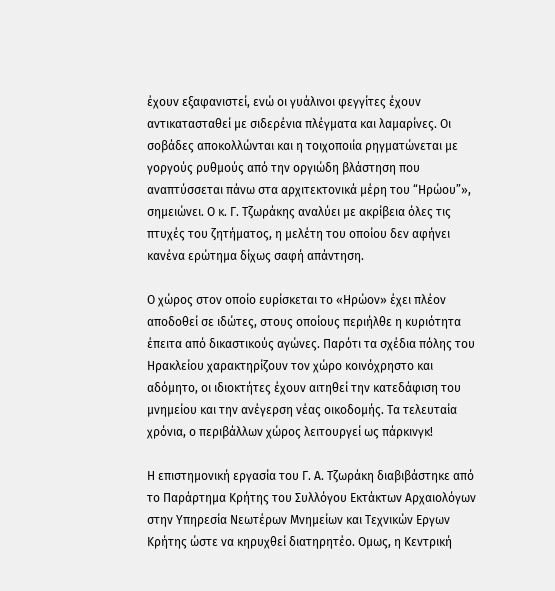έχουν εξαφανιστεί, ενώ οι γυάλινοι φεγγίτες έχουν αντικατασταθεί με σιδερένια πλέγματα και λαμαρίνες. Οι σοβάδες αποκολλώνται και η τοιχοποιία ρηγματώνεται με γοργούς ρυθμούς από την οργιώδη βλάστηση που αναπτύσσεται πάνω στα αρχιτεκτονικά μέρη του “Ηρώου”», σημειώνει. Ο κ. Γ. Τζωράκης αναλύει με ακρίβεια όλες τις πτυχές του ζητήματος, η μελέτη του οποίου δεν αφήνει κανένα ερώτημα δίχως σαφή απάντηση.

Ο χώρος στον οποίο ευρίσκεται το «Ηρώον» έχει πλέον αποδοθεί σε ιδώτες, στους οποίους περιήλθε η κυριότητα έπειτα από δικαστικούς αγώνες. Παρότι τα σχέδια πόλης του Ηρακλείου χαρακτηρίζουν τον χώρο κοινόχρηστο και αδόμητο, οι ιδιοκτήτες έχουν αιτηθεί την κατεδάφιση του μνημείου και την ανέγερση νέας οικοδομής. Τα τελευταία χρόνια, ο περιβάλλων χώρος λειτουργεί ως πάρκινγκ!

Η επιστημονική εργασία του Γ. Α. Τζωράκη διαβιβάστηκε από το Παράρτημα Κρήτης του Συλλόγου Εκτάκτων Αρχαιολόγων στην Υπηρεσία Νεωτέρων Μνημείων και Τεχνικών Εργων Κρήτης ώστε να κηρυχθεί διατηρητέο. Ομως, η Κεντρική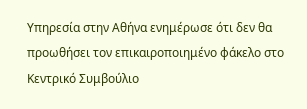Υπηρεσία στην Αθήνα ενημέρωσε ότι δεν θα προωθήσει τον επικαιροποιημένο φάκελο στο Κεντρικό Συμβούλιο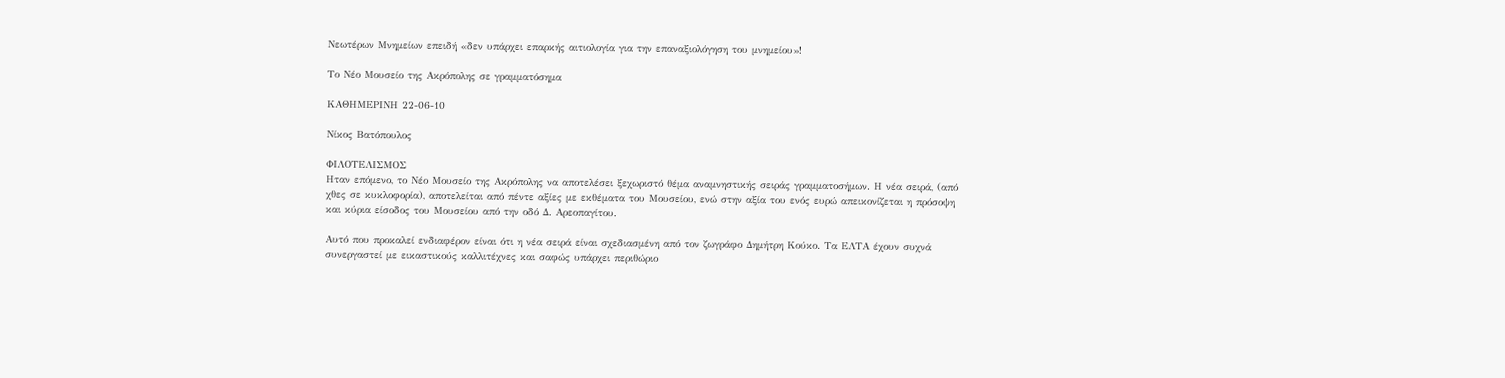Νεωτέρων Μνημείων επειδή «δεν υπάρχει επαρκής αιτιολογία για την επαναξιολόγηση του μνημείου»!

Το Νέο Μουσείο της Ακρόπολης σε γραμματόσημα

ΚΑΘΗΜΕΡΙΝΗ 22-06-10

Νίκος Bατόπουλος

ΦΙΛΟΤΕΛΙΣΜΟΣ
Ηταν επόμενο, το Νέο Μουσείο της Ακρόπολης να αποτελέσει ξεχωριστό θέμα αναμνηστικής σειράς γραμματοσήμων. Η νέα σειρά, (από χθες σε κυκλοφορία), αποτελείται από πέντε αξίες με εκθέματα του Μουσείου, ενώ στην αξία του ενός ευρώ απεικονίζεται η πρόσοψη και κύρια είσοδος του Μουσείου από την οδό Δ. Αρεοπαγίτου.

Αυτό που προκαλεί ενδιαφέρον είναι ότι η νέα σειρά είναι σχεδιασμένη από τον ζωγράφο Δημήτρη Κούκο. Τα ΕΛΤΑ έχουν συχνά συνεργαστεί με εικαστικούς καλλιτέχνες και σαφώς υπάρχει περιθώριο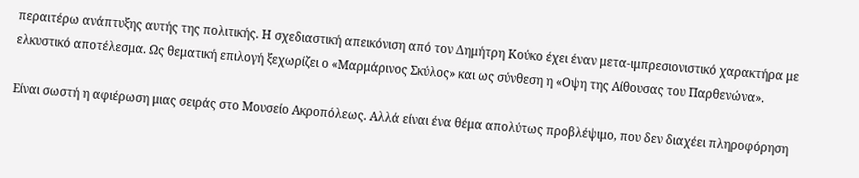περαιτέρω ανάπτυξης αυτής της πολιτικής. Η σχεδιαστική απεικόνιση από τον Δημήτρη Κούκο έχει έναν μετα-ιμπρεσιονιστικό χαρακτήρα με ελκυστικό αποτέλεσμα. Ως θεματική επιλογή ξεχωρίζει ο «Μαρμάρινος Σκύλος» και ως σύνθεση η «Οψη της Αίθουσας του Παρθενώνα».

Είναι σωστή η αφιέρωση μιας σειράς στο Μουσείο Ακροπόλεως. Αλλά είναι ένα θέμα απολύτως προβλέψιμο, που δεν διαχέει πληροφόρηση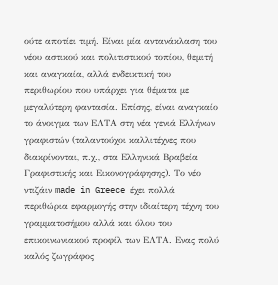ούτε αποτίει τιμή. Είναι μία αντανάκλαση του νέου αστικού και πολιτιστικού τοπίου, θεμιτή και αναγκαία, αλλά ενδεικτική του περιθωρίου που υπάρχει για θέματα με μεγαλύτερη φαντασία. Επίσης, είναι αναγκαίο το άνοιγμα των ΕΛΤΑ στη νέα γενιά Ελλήνων γραφιστών (ταλαντούχοι καλλιτέχνες που διακρίνονται, π.χ., στα Ελληνικά Βραβεία Γραφιστικής και Εικονογράφησης). Το νέο ντιζάιν made in Greece έχει πολλά περιθώρια εφαρμογής στην ιδιαίτερη τέχνη του γραμματοσήμου αλλά και όλου του επικοινωνιακού προφίλ των ΕΛΤΑ. Ενας πολύ καλός ζωγράφος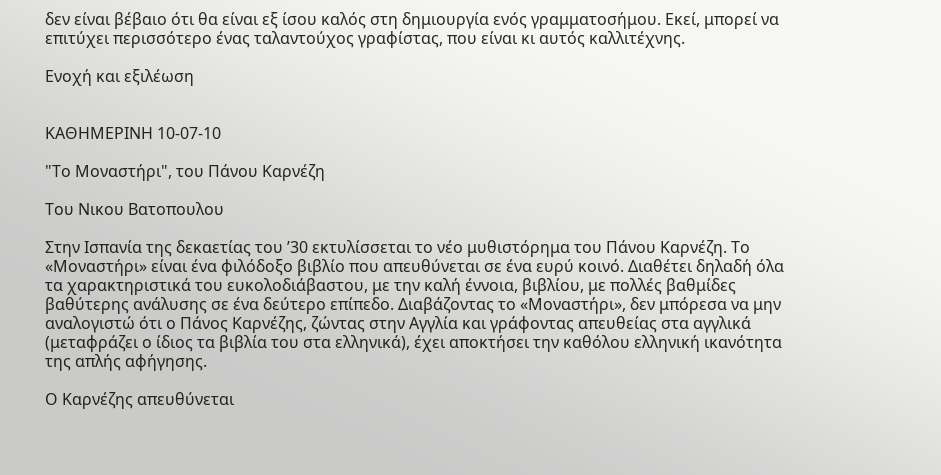δεν είναι βέβαιο ότι θα είναι εξ ίσου καλός στη δημιουργία ενός γραμματοσήμου. Εκεί, μπορεί να επιτύχει περισσότερο ένας ταλαντούχος γραφίστας, που είναι κι αυτός καλλιτέχνης.

Ενοχή και εξιλέωση


ΚΑΘΗΜΕΡΙΝΗ 10-07-10

"Το Μοναστήρι", του Πάνου Καρνέζη

Του Νικου Βατοπουλου

Στην Ισπανία της δεκαετίας του ’30 εκτυλίσσεται το νέο μυθιστόρημα του Πάνου Καρνέζη. Το «Μοναστήρι» είναι ένα φιλόδοξο βιβλίο που απευθύνεται σε ένα ευρύ κοινό. Διαθέτει δηλαδή όλα τα χαρακτηριστικά του ευκολοδιάβαστου, με την καλή έννοια, βιβλίου, με πολλές βαθμίδες βαθύτερης ανάλυσης σε ένα δεύτερο επίπεδο. Διαβάζοντας το «Μοναστήρι», δεν μπόρεσα να μην αναλογιστώ ότι ο Πάνος Καρνέζης, ζώντας στην Αγγλία και γράφοντας απευθείας στα αγγλικά (μεταφράζει ο ίδιος τα βιβλία του στα ελληνικά), έχει αποκτήσει την καθόλου ελληνική ικανότητα της απλής αφήγησης.

Ο Καρνέζης απευθύνεται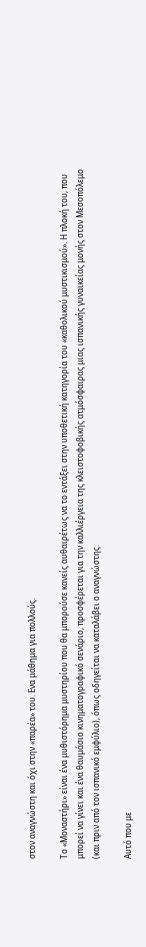στον αναγνώστη και όχι στην «παρέα» του. Ενα μάθημα για πολλούς.

Το «Μοναστήρι» είναι ένα μυθιστόρημα μυστηρίου που θα μπορούσε κανείς αυθαιρέτως να το εντάξει στην υποθετική κατηγορία του «καθολικού μυστικισμού». Η πλοκή του, που μπορεί να γίνει και ένα θαυμάσιο κινηματογραφικό σενάριο, προσφέρεται για την καλλιέργεια της κλειστοφοβικής ατμόσφαιρας μιας ισπανικής γυναικείας μονής στον Μεσοπόλεμο (και πριν από τον ισπανικό εμφύλιο), όπως οδηγείται να καταλάβει ο αναγνώστης.

Αυτό που με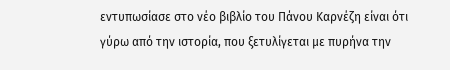εντυπωσίασε στο νέο βιβλίο του Πάνου Καρνέζη είναι ότι γύρω από την ιστορία, που ξετυλίγεται με πυρήνα την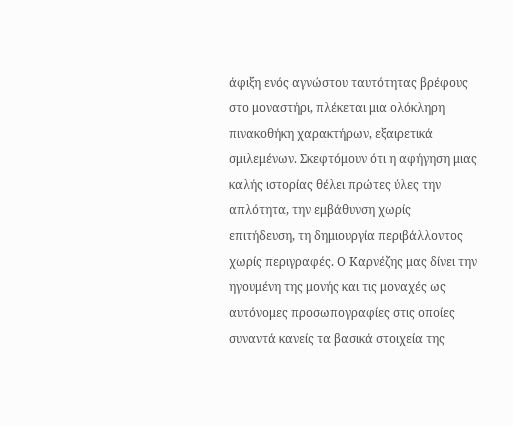άφιξη ενός αγνώστου ταυτότητας βρέφους στο μοναστήρι, πλέκεται μια ολόκληρη πινακοθήκη χαρακτήρων, εξαιρετικά σμιλεμένων. Σκεφτόμουν ότι η αφήγηση μιας καλής ιστορίας θέλει πρώτες ύλες την απλότητα, την εμβάθυνση χωρίς επιτήδευση, τη δημιουργία περιβάλλοντος χωρίς περιγραφές. Ο Καρνέζης μας δίνει την ηγουμένη της μονής και τις μοναχές ως αυτόνομες προσωπογραφίες στις οποίες συναντά κανείς τα βασικά στοιχεία της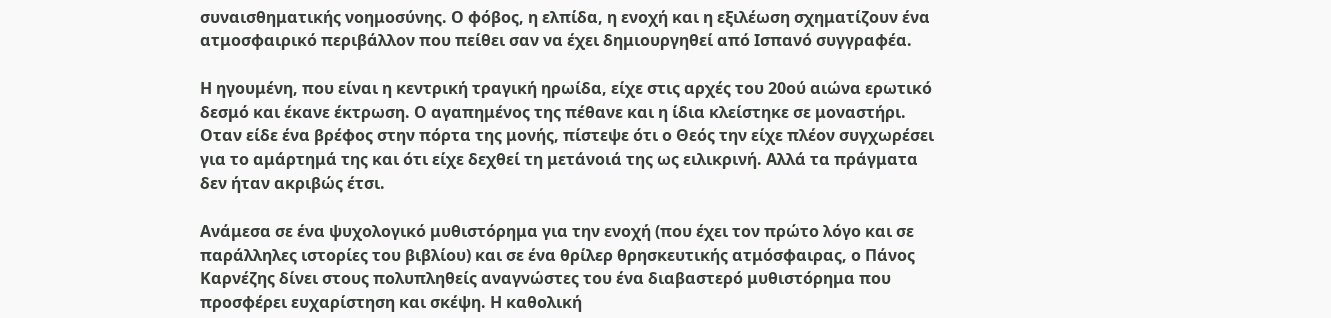συναισθηματικής νοημοσύνης. Ο φόβος, η ελπίδα, η ενοχή και η εξιλέωση σχηματίζουν ένα ατμοσφαιρικό περιβάλλον που πείθει σαν να έχει δημιουργηθεί από Ισπανό συγγραφέα.

Η ηγουμένη, που είναι η κεντρική τραγική ηρωίδα, είχε στις αρχές του 20ού αιώνα ερωτικό δεσμό και έκανε έκτρωση. Ο αγαπημένος της πέθανε και η ίδια κλείστηκε σε μοναστήρι. Οταν είδε ένα βρέφος στην πόρτα της μονής, πίστεψε ότι ο Θεός την είχε πλέον συγχωρέσει για το αμάρτημά της και ότι είχε δεχθεί τη μετάνοιά της ως ειλικρινή. Αλλά τα πράγματα δεν ήταν ακριβώς έτσι.

Ανάμεσα σε ένα ψυχολογικό μυθιστόρημα για την ενοχή (που έχει τον πρώτο λόγο και σε παράλληλες ιστορίες του βιβλίου) και σε ένα θρίλερ θρησκευτικής ατμόσφαιρας, ο Πάνος Καρνέζης δίνει στους πολυπληθείς αναγνώστες του ένα διαβαστερό μυθιστόρημα που προσφέρει ευχαρίστηση και σκέψη. Η καθολική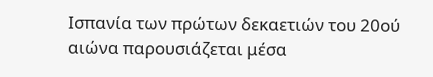Ισπανία των πρώτων δεκαετιών του 20ού αιώνα παρουσιάζεται μέσα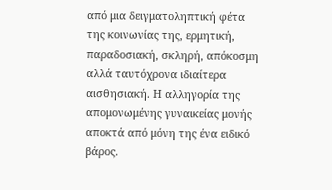από μια δειγματοληπτική φέτα της κοινωνίας της, ερμητική, παραδοσιακή, σκληρή, απόκοσμη αλλά ταυτόχρονα ιδιαίτερα αισθησιακή. Η αλληγορία της απομονωμένης γυναικείας μονής αποκτά από μόνη της ένα ειδικό βάρος.